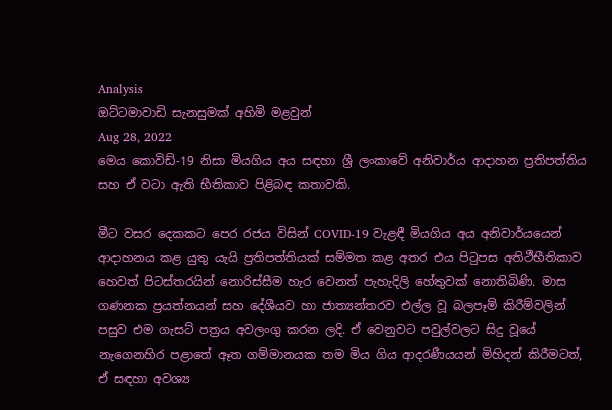Analysis
ඔට්ටමාවාඩි සැනසුමක් අහිමි මළවුන්
Aug 28, 2022
මෙය කොවිඩ්-19 නිසා මියගිය අය සඳහා ශ්‍රී ලංකාවේ අනිවාර්ය ආදාහන ප්‍රතිපත්තිය සහ ඒ වටා ඇති භීතිකාව පිළිබඳ කතාවකි.

මීට වසර දෙකකට පෙර රජය විසින් COVID-19 වැළඳී මියගිය අය අනිවාර්යයෙන් ආදාහනය කළ යුතු යැයි ප්‍රතිපත්තියක් සම්මත කළ අතර එය පිටුපස අතිථීභීතිකාව හෙවත් පිටස්තරයින් නොරිස්සීම හැර වෙනත් පැහැදිලි හේතුවක් නොතිබිණි. මාස ගණනක ප්‍රයත්නයන් සහ දේශීයව හා ජාත්‍යන්තරව එල්ල වූ බලපෑම් කිරීම්වලින් පසුව එම ගැසට් පත්‍රය අවලංගු කරන ලදි. ඒ වෙනුවට පවුල්වලට සිදු වූයේ නැගෙනහිර පළාතේ ඈත ගම්මානයක තම මිය ගිය ආදරණීයයන් මිහිදන් කිරීමටත්, ඒ සඳහා අවශ්‍ය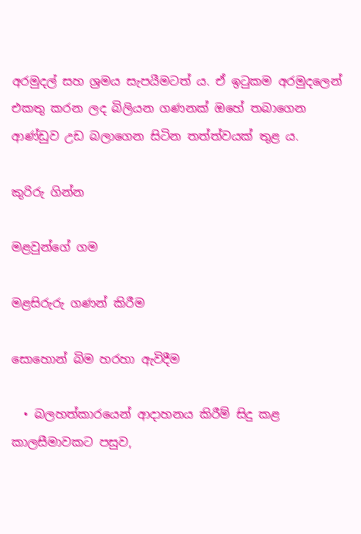අරමුදල් සහ ශ්‍රමය සැපයීමටත් ය. ඒ ඉටුකම අරමුදලෙන් එකතු කරන ලද බිලියන ගණනක් ඔහේ තබාගෙන ආණ්ඩුව උඩ බලාගෙන සිටින තත්ත්වයක් තුළ ය.

කුරිරු ගින්න

මළවුන්ගේ ගම

මළසිරුරු ගණන් කිරීම

සොහොන් බිම හරහා ඇවිදීම

  • බලහත්කාරයෙන් ආදාහනය කිරීම් සිදු කළ කාලසීමාවකට පසුව,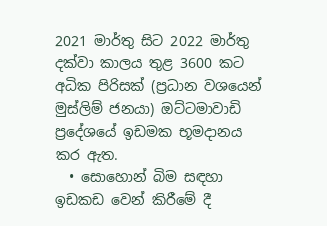2021 මාර්තු සිට 2022 මාර්තු දක්වා කාලය තුළ 3600 කට අධික පිරිසක් (ප්‍රධාන වශයෙන් මුස්ලිම් ජනයා) ඔට්ටමාවාඩි ප්‍රදේශයේ ඉඩමක භූමදානය කර ඇත.
  • සොහොන් බිම සඳහා ඉඩකඩ වෙන් කිරීමේ දී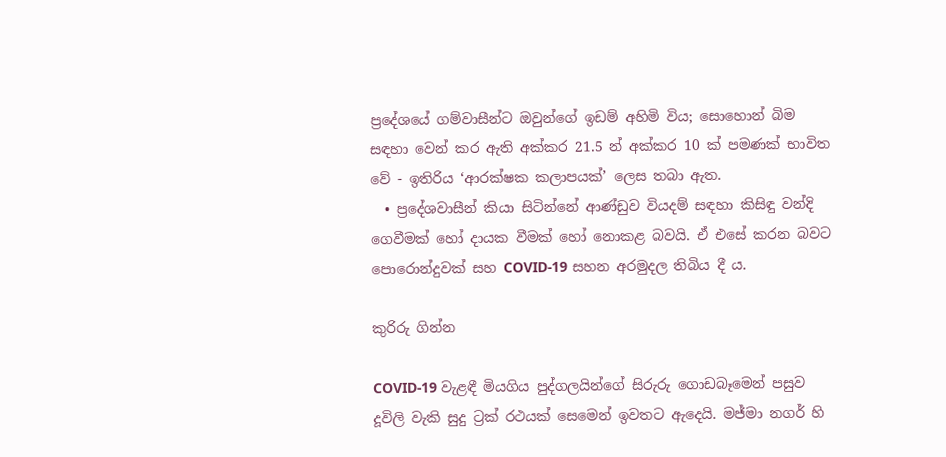ප්‍රදේශයේ ගම්වාසීන්ට ඔවුන්ගේ ඉඩම් අහිමි විය; සොහොන් බිම සඳහා වෙන් කර ඇති අක්කර 21.5 න් අක්කර 10 ක් පමණක් භාවිත වේ - ඉතිරිය ‘ආරක්ෂක කලාපයක්’ ලෙස තබා ඇත.
  • ප්‍රදේශවාසීන් කියා සිටින්නේ ආණ්ඩුව වියදම් සඳහා කිසිඳු වන්දි ගෙවීමක් හෝ දායක වීමක් හෝ නොකළ බවයි. ඒ එසේ කරන බවට පොරොන්දුවක් සහ COVID-19 සහන අරමුදල තිබිය දී ය.

කුරිරු ගින්න

COVID-19 වැළඳී මියගිය පුද්ගලයින්ගේ සිරුරු ගොඩබෑමෙන් පසුව දූවිලි වැකි සුදු ට්‍රක් රථයක් සෙමෙන් ඉවතට ඇදෙයි. මජ්මා නගර් හි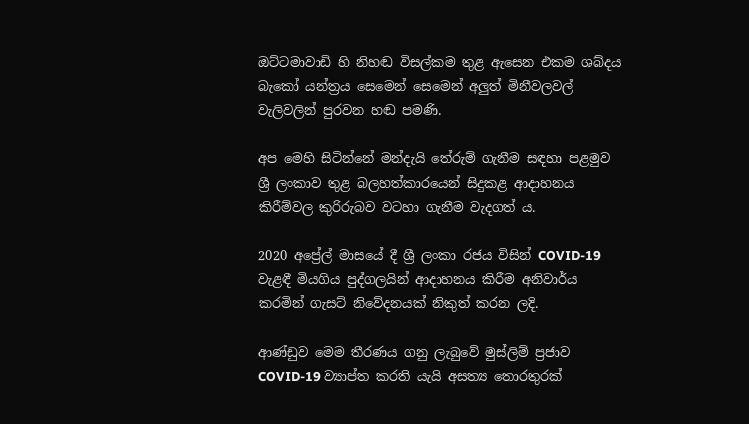ඔට්ටමාවාඩි හි නිහඬ විසල්කම තුළ ඇසෙන එකම ශබ්දය බැකෝ යන්ත්‍රය සෙමෙන් සෙමෙන් අලුත් මිනීවලවල් වැලිවලින් පුරවන හඬ පමණි.

අප මෙහි සිටින්නේ මන්දැයි තේරුම් ගැනීම සඳහා පළමුව ශ්‍රී ලංකාව තුළ බලහත්කාරයෙන් සිදුකළ ආදාහනය කිරීම්වල කුරිරුබව වටහා ගැනීම වැදගත් ය.

2020 අප්‍රේල් මාසයේ දී ශ්‍රී ලංකා රජය විසින් COVID-19 වැළඳී මියගිය පුද්ගලයින් ආදාහනය කිරීම අනිවාර්ය කරමින් ගැසට් නිවේදනයක් නිකුත් කරන ලදි.

ආණ්ඩුව මෙම තීරණය ගනු ලැබුවේ මුස්ලිම් ප්‍රජාව COVID-19 ව්‍යාප්ත කරති යැයි අසත්‍ය තොරතුරක්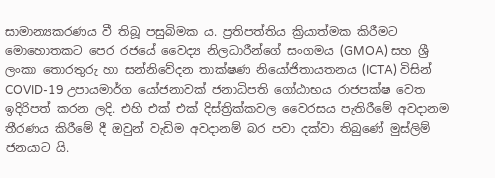සාමාන්‍යකරණය වී තිබූ පසුබිමක ය. ප්‍රතිපත්තිය ක්‍රියාත්මක කිරීමට මොහොතකට පෙර රජයේ වෛද්‍ය නිලධාරීන්ගේ සංගමය (GMOA) සහ ශ්‍රී ලංකා තොරතුරු හා සන්නිවේදන තාක්ෂණ නියෝජිතායතනය (ICTA) විසින් COVID-19 උපායමාර්ග යෝජනාවක් ජනාධිපති ගෝඨාභය රාජපක්ෂ වෙත ඉදිරිපත් කරන ලදි. එහි එක් එක් දිස්ත්‍රික්කවල වෛරසය පැතිරීමේ අවදානම තීරණය කිරීමේ දී ඔවුන් වැඩිම අවදානම් බර පවා දක්වා තිබුණේ මුස්ලිම් ජනයාට යි.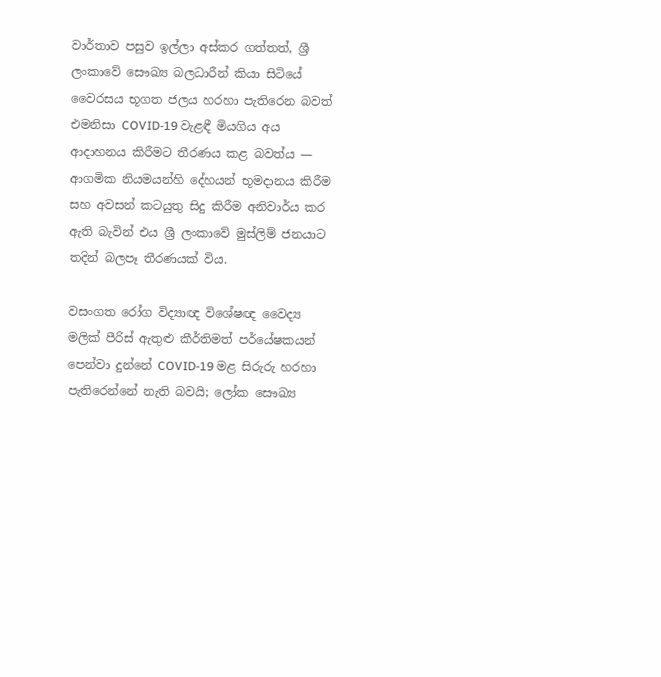වාර්තාව පසුව ඉල්ලා අස්කර ගත්තත්, ශ්‍රී ලංකාවේ සෞඛ්‍ය බලධාරීන් කියා සිටියේ වෛරසය භූගත ජලය හරහා පැතිරෙන බවත් එමනිසා COVID-19 වැළඳී මියගිය අය ආදාහනය කිරීමට තීරණය කළ බවත්ය — ආගමික නියමයන්හි දේහයන් භූමදානය කිරීම සහ අවසන් කටයුතු සිදු කිරීම අනිවාර්ය කර ඇති බැවින් එය ශ්‍රී ලංකාවේ මුස්ලිම් ජනයාට තදින් බලපෑ තීරණයක් විය.

වසංගත රෝග විද්‍යාඥ විශේෂඥ වෛද්‍ය මලික් පීරිස් ඇතුළු කීර්තිමත් පර්යේෂකයන් පෙන්වා දුන්නේ COVID-19 මළ සිරුරු හරහා පැතිරෙන්නේ නැති බවයි; ලෝක සෞඛ්‍ය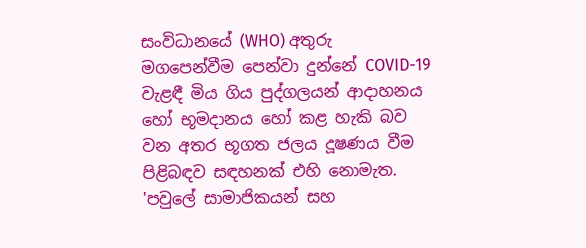සංවිධානයේ (WHO) අතුරු මගපෙන්වීම පෙන්වා දුන්නේ COVID-19 වැළඳී මිය ගිය පුද්ගලයන් ආදාහනය හෝ භූමදානය හෝ කළ හැකි බව වන අතර භූගත ජලය දූෂණය වීම පිළිබඳව සඳහනක් එහි නොමැත. 'පවුලේ සාමාජිකයන් සහ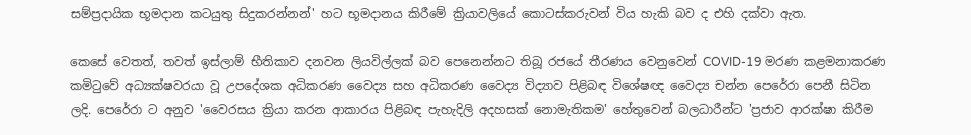සම්ප්‍රදායික භූමදාන කටයුතු සිදුකරන්නන්' හට භූමදානය කිරීමේ ක්‍රියාවලියේ කොටස්කරුවන් විය හැකි බව ද එහි දක්වා ඇත.

කෙසේ වෙතත්, තවත් ඉස්ලාම් භීතිකාව දනවන ලියවිල්ලක් බව පෙනෙන්නට තිබූ රජයේ තීරණය වෙනුවෙන් COVID-19 මරණ කළමනාකරණ කමිටුවේ අධ්‍යක්ෂවරයා වූ උපදේශක අධිකරණ වෛද්‍ය සහ අධිකරණ වෛද්‍ය විද්‍යාව පිළිබඳ විශේෂඥ වෛද්‍ය චන්න පෙරේරා පෙනී සිටින ලදි. පෙරේරා ට අනුව 'වෛරසය ක්‍රියා කරන ආකාරය පිළිබඳ පැහැදිලි අදහසක් නොමැතිකම' හේතුවෙන් බලධාරීන්ට 'ප්‍රජාව ආරක්ෂා කිරීම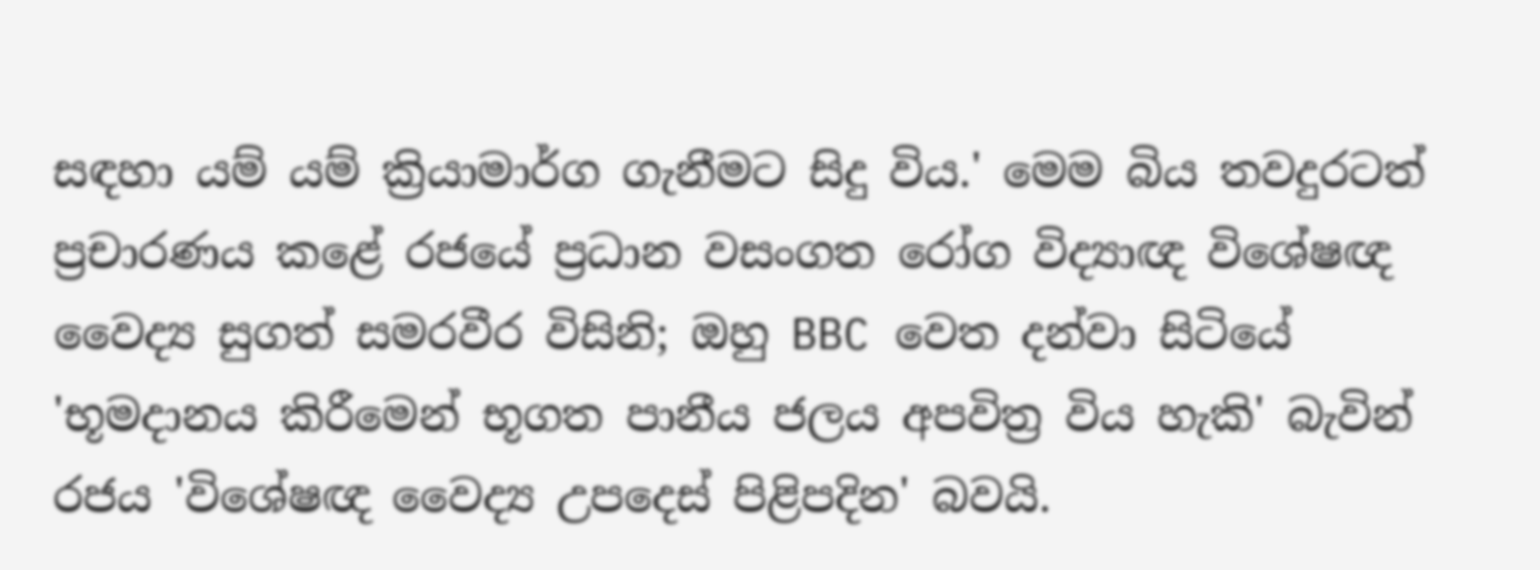සඳහා යම් යම් ක්‍රියාමාර්ග ගැනීමට සිදු විය.' මෙම බිය තවදුරටත් ප්‍රචාරණය කළේ රජයේ ප්‍රධාන වසංගත රෝග විද්‍යාඥ විශේෂඥ වෛද්‍ය සුගත් සමරවීර විසිනි; ඔහු BBC වෙත දන්වා සිටියේ 'භූමදානය කිරීමෙන් භූගත පානීය ජලය අපවිත්‍ර විය හැකි' බැවින් රජය 'විශේෂඥ වෛද්‍ය උපදෙස් පිළිපදින' බවයි.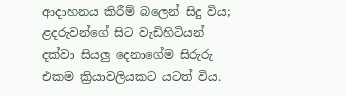ආදාහනය කිරීම් බලෙන් සිදු විය; ළදරුවන්ගේ සිට වැඩිහිටියන් දක්වා සියලු දෙනාගේම සිරුරු එකම ක්‍රියාවලියකට යටත් විය.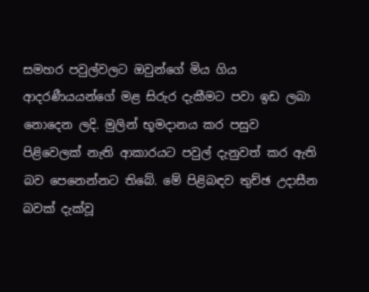සමහර පවුල්වලට ඔවුන්ගේ මිය ගිය ආදරණීයයන්ගේ මළ සිරුර දැකීමට පවා ඉඩ ලබා නොදෙන ලදි. මුලින් භූමදානය කර පසුව පිළිවෙලක් නැති ආකාරයට පවුල් දැනුවත් කර ඇති බව පෙනෙන්නට තිබේ. මේ පිළිබඳව තුච්ඡ උදාසීන බවක් දැක්වූ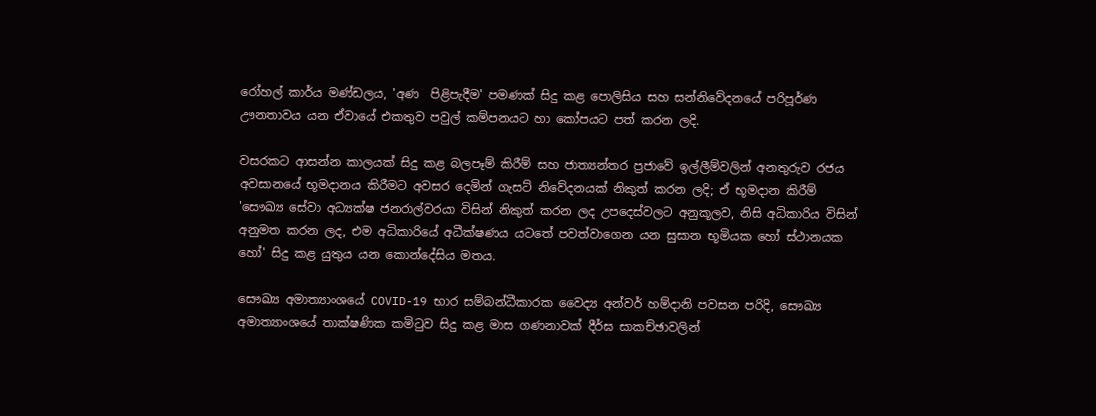රෝහල් කාර්ය මණ්ඩලය, 'අණ  පිළිපැදීම' පමණක් සිදු කළ පොලිසිය සහ සන්නිවේදනයේ පරිපූර්ණ ඌනතාවය යන ඒවායේ එකතුව පවුල් කම්පනයට හා කෝපයට පත් කරන ලදි.

වසරකට ආසන්න කාලයක් සිදු කළ බලපෑම් කිරීම් සහ ජාත්‍යන්තර ප්‍රජාවේ ඉල්ලීම්වලින් අනතුරුව රජය අවසානයේ භූමදානය කිරීමට අවසර දෙමින් ගැසට් නිවේදනයක් නිකුත් කරන ලදි; ඒ භූමදාන කිරීම් 'සෞඛ්‍ය සේවා අධ්‍යක්ෂ ජනරාල්වරයා විසින් නිකුත් කරන ලද උපදෙස්වලට අනුකූලව, නිසි අධිකාරිය විසින් අනුමත කරන ලද, එම අධිකාරියේ අධීක්ෂණය යටතේ පවත්වාගෙන යන සුසාන භූමියක හෝ ස්ථානයක හෝ' සිදු කළ යුතුය යන කොන්දේසිය මතය.

සෞඛ්‍ය අමාත්‍යාංශයේ COVID-19 භාර සම්බන්ධීකාරක වෛද්‍ය අන්වර් හම්දානි පවසන පරිදි, සෞඛ්‍ය අමාත්‍යාංශයේ තාක්ෂණික කමිටුව සිදු කළ මාස ගණනාවක් දීර්ඝ සාකච්ඡාවලින්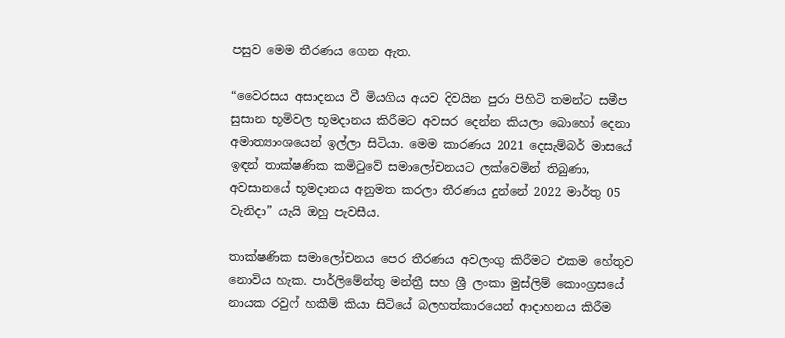පසුව මෙම තීරණය ගෙන ඇත.

“වෛරසය අසාදනය වී මියගිය අයව දිවයින පුරා පිහිටි තමන්ට සමීප සුසාන භූමිවල භූමදානය කිරීමට අවසර දෙන්න කියලා බොහෝ දෙනා අමාත්‍යාංශයෙන් ඉල්ලා සිටියා. මෙම කාරණය 2021 දෙසැම්බර් මාසයේ ඉඳන් තාක්ෂණික කමිටුවේ සමාලෝචනයට ලක්වෙමින් තිබුණා, අවසානයේ භූමදානය අනුමත කරලා තීරණය දුන්නේ 2022 මාර්තු 05 වැනිදා” යැයි ඔහු පැවසීය.

තාක්ෂණික සමාලෝචනය පෙර තීරණය අවලංගු කිරීමට එකම හේතුව නොවිය හැක. පාර්ලිමේන්තු මන්ත්‍රී සහ ශ්‍රී ලංකා මුස්ලිම් කොංග්‍රසයේ නායක රවුෆ් හකීම් කියා සිටියේ බලහත්කාරයෙන් ආදාහනය කිරීම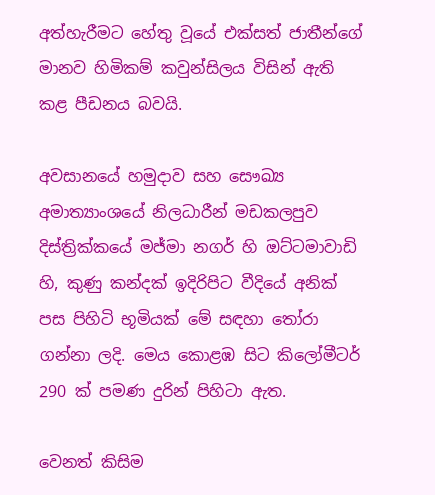අත්හැරීමට හේතු වූයේ එක්සත් ජාතීන්ගේ මානව හිමිකම් කවුන්සිලය විසින් ඇති කළ පීඩනය බවයි.

අවසානයේ හමුදාව සහ සෞඛ්‍ය අමාත්‍යාංශයේ නිලධාරීන් මඩකලපුව දිස්ත්‍රික්කයේ මජ්මා නගර් හි ඔට්ටමාවාඩි හි, කුණු කන්දක් ඉදිරිපිට වීදියේ අනික් පස පිහිටි භූමියක් මේ සඳහා තෝරා ගන්නා ලදි. මෙය කොළඹ සිට කිලෝමීටර් 290 ක් පමණ දුරින් පිහිටා ඇත.

වෙනත් කිසිම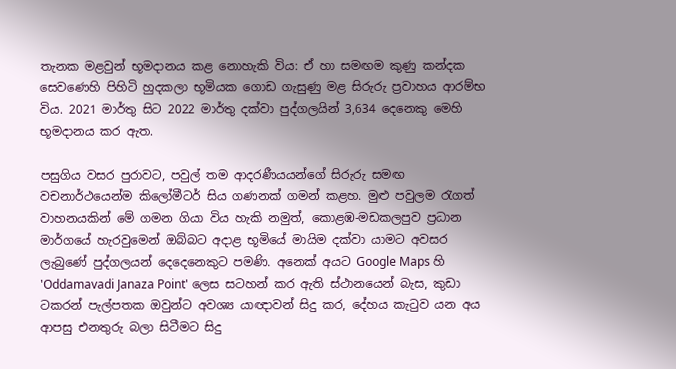තැනක මළවුන් භූමදානය කළ නොහැකි විය: ඒ හා සමඟම කුණු කන්දක සෙවණෙහි පිහිටි හුදකලා භූමියක ගොඩ ගැසුණු මළ සිරුරු ප්‍රවාහය ආරම්භ විය. 2021 මාර්තු සිට 2022 මාර්තු දක්වා පුද්ගලයින් 3,634 දෙනෙකු මෙහි භූමදානය කර ඇත.

පසුගිය වසර පුරාවට, පවුල් තම ආදරණීයයන්ගේ සිරුරු සමඟ වචනාර්ථයෙන්ම කිලෝමීටර් සිය ගණනක් ගමන් කළහ. මුළු පවුලම රැගත් වාහනයකින් මේ ගමන ගියා විය හැකි නමුත්, කොළඹ-මඩකලපුව ප්‍රධාන මාර්ගයේ හැරවුමෙන් ඔබ්බට අදාළ භූමියේ මායිම දක්වා යාමට අවසර ලැබුණේ පුද්ගලයන් දෙදෙනෙකුට පමණි. අනෙක් අයට Google Maps හි 'Oddamavadi Janaza Point' ලෙස සටහන් කර ඇති ස්ථානයෙන් බැස, කුඩා ටකරන් පැල්පතක ඔවුන්ට අවශ්‍ය යාඥාවන් සිදු කර, දේහය කැටුව යන අය ආපසු එනතුරු බලා සිටීමට සිදු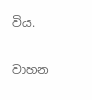විය.

වාහන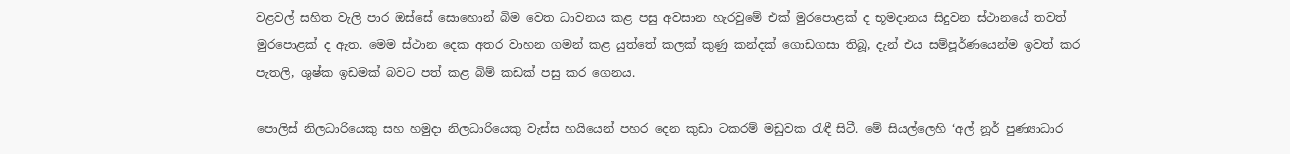වළවල් සහිත වැලි පාර ඔස්සේ සොහොන් බිම වෙත ධාවනය කළ පසු අවසාන හැරවුමේ එක් මුරපොළක් ද භූමදානය සිදුවන ස්ථානයේ තවත් මුරපොළක් ද ඇත. මෙම ස්ථාන දෙක අතර වාහන ගමන් කළ යුත්තේ කලක් කුණු කන්දක් ගොඩගසා තිබූ, දැන් එය සම්පූර්ණයෙන්ම ඉවත් කර පැතලි, ශුෂ්ක ඉඩමක් බවට පත් කළ බිම් කඩක් පසු කර ගෙනය.

පොලිස් නිලධාරියෙකු සහ හමුදා නිලධාරියෙකු වැස්ස හයියෙන් පහර දෙන කුඩා ටකරම් මඩුවක රැඳී සිටී. මේ සියල්ලෙහි ‘අල් නූර් පුණ්‍යාධාර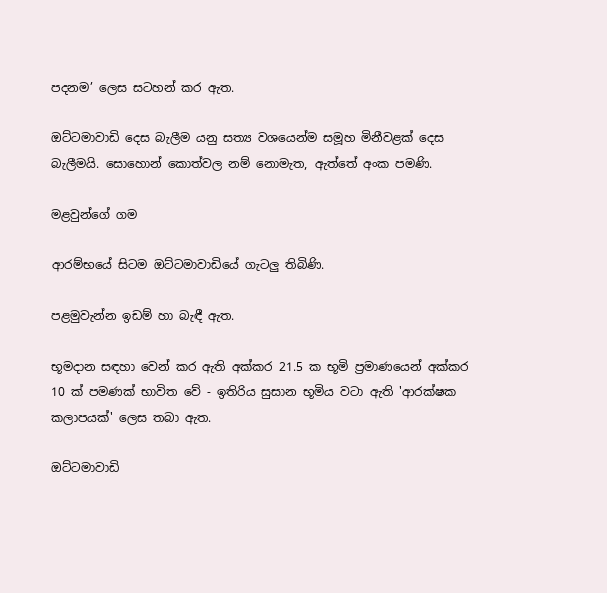පදනම’ ලෙස සටහන් කර ඇත.

ඔට්ටමාවාඩි දෙස බැලීම යනු සත්‍ය වශයෙන්ම සමූහ මිනීවළක් දෙස බැලීමයි. සොහොන් කොත්වල නම් නොමැත, ඇත්තේ අංක පමණි.

මළවුන්ගේ ගම

ආරම්භයේ සිටම ඔට්ටමාවාඩියේ ගැටලු තිබිණි.

පළමුවැන්න ඉඩම් හා බැඳී ඇත.

භූමදාන සඳහා වෙන් කර ඇති අක්කර 21.5 ක භූමි ප්‍රමාණයෙන් අක්කර 10 ක් පමණක් භාවිත වේ - ඉතිරිය සුසාන භූමිය වටා ඇති 'ආරක්ෂක  කලාපයක්' ලෙස තබා ඇත.

ඔට්ටමාවාඩි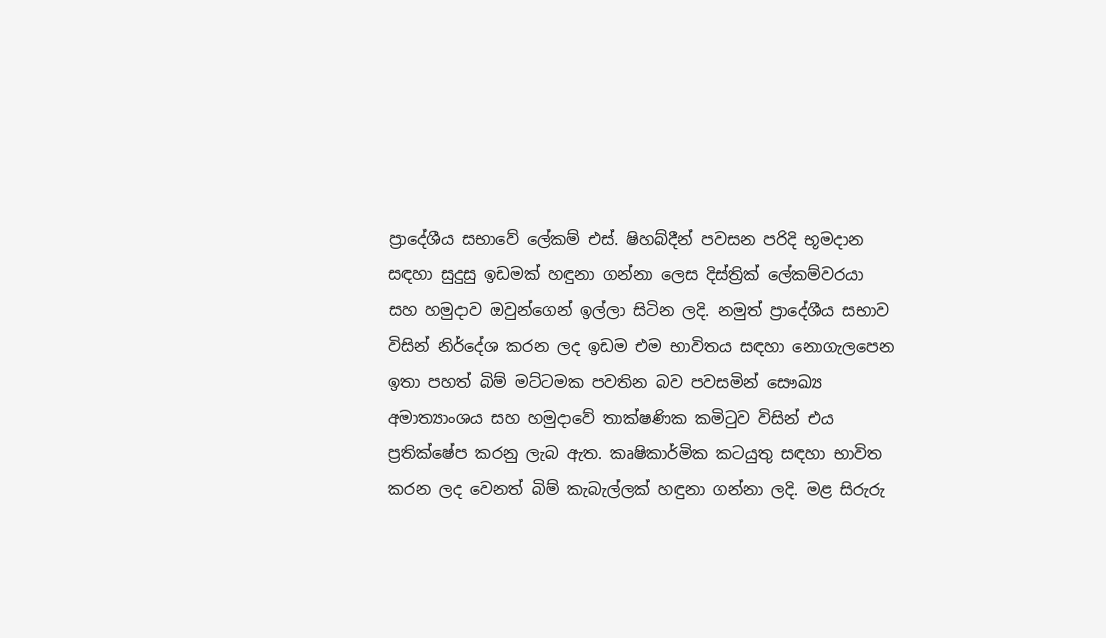ප්‍රාදේශීය සභාවේ ලේකම් එස්. ෂිහබ්දීන් පවසන පරිදි භූමදාන සඳහා සුදුසු ඉඩමක් හඳුනා ගන්නා ලෙස දිස්ත්‍රික් ලේකම්වරයා සහ හමුදාව ඔවුන්ගෙන් ඉල්ලා සිටින ලදි. නමුත් ප්‍රාදේශීය සභාව විසින් නිර්දේශ කරන ලද ඉඩම එම භාවිතය සඳහා නොගැලපෙන ඉතා පහත් බිම් මට්ටමක පවතින බව පවසමින් සෞඛ්‍ය අමාත්‍යාංශය සහ හමුදාවේ තාක්ෂණික කමිටුව විසින් එය ප්‍රතික්ෂේප කරනු ලැබ ඇත. කෘෂිකාර්මික කටයුතු සඳහා භාවිත කරන ලද වෙනත් බිම් කැබැල්ලක් හඳුනා ගන්නා ලදි. මළ සිරුරු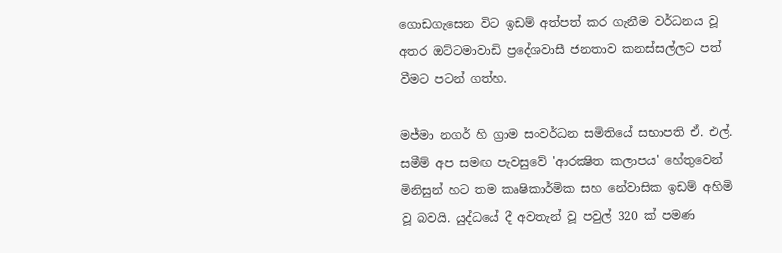ගොඩගැසෙන විට ඉඩම් අත්පත් කර ගැනීම වර්ධනය වූ අතර ඔට්ටමාවාඩි ප්‍රදේශවාසී ජනතාව කනස්සල්ලට පත් වීමට පටන් ගත්හ.

මජ්මා නගර් හි ග්‍රාම සංවර්ධන සමිතියේ සභාපති ඒ. එල්. සමීම් අප සමඟ පැවසුවේ 'ආරක්‍ෂිත කලාපය' හේතුවෙන් මිනිසුන් හට තම කෘෂිකාර්මික සහ නේවාසික ඉඩම් අහිමි වූ බවයි. යුද්ධයේ දී අවතැන් වූ පවුල් 320 ක් පමණ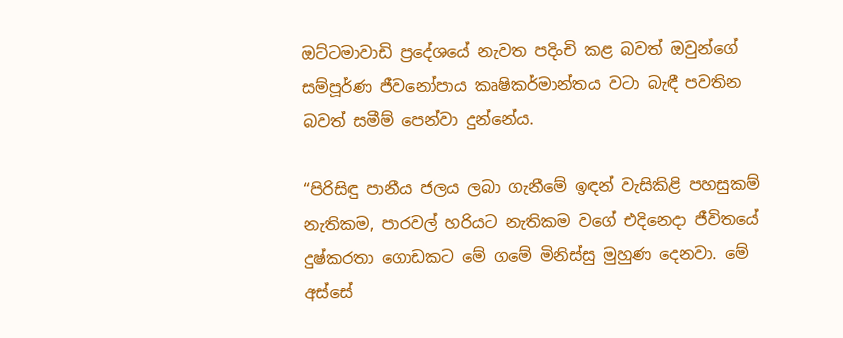ඔට්ටමාවාඩි ප්‍රදේශයේ නැවත පදිංචි කළ බවත් ඔවුන්ගේ සම්පූර්ණ ජීවනෝපාය කෘෂිකර්මාන්තය වටා බැඳී පවතින බවත් සමීම් පෙන්වා දුන්නේය.

“පිරිසිඳු පානීය ජලය ලබා ගැනීමේ ඉඳන් වැසිකිළි පහසුකම් නැතිකම, පාරවල් හරියට නැතිකම වගේ එදිනෙදා ජීවිතයේ දුෂ්කරතා ගොඩකට මේ ගමේ මිනිස්සු මුහුණ දෙනවා. මේ අස්සේ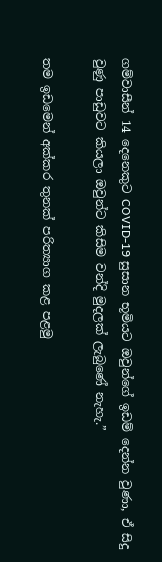ගම්වාසීන් 14 දෙනෙකුට COVID-19 සුසාන භූමියට ඔවුන්ගේ ඉඩම් දෙන්න වුණා, ඒ සිදු වුණු පාඩුවට කියලා ඔවුන්ට කිසිම වන්දි මුදලක් ලැබුණේ නැහැ.”

තම ඉඩමෙන් අක්කර තුනක් පරිත්‍යාග කළ පළමු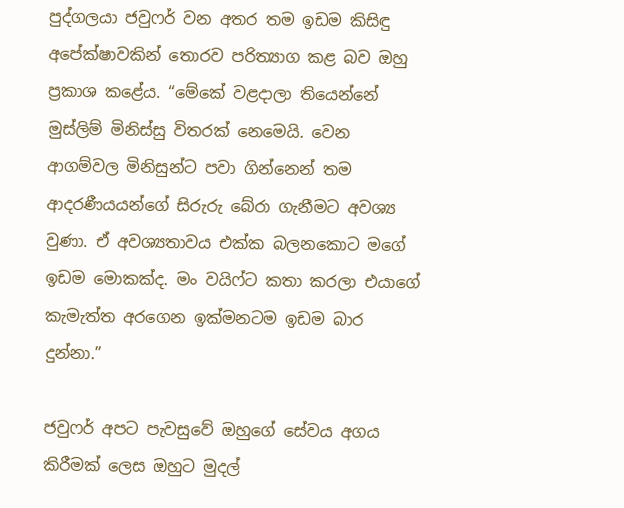පුද්ගලයා ජවුෆර් වන අතර තම ඉඩම කිසිඳු අපේක්ෂාවකින් තොරව පරිත්‍යාග කළ බව ඔහු ප්‍රකාශ කළේය. “මේකේ වළදාලා තියෙන්නේ මුස්ලිම් මිනිස්සු විතරක් නෙමෙයි. වෙන ආගම්වල මිනිසුන්ට පවා ගින්නෙන් තම ආදරණීයයන්ගේ සිරුරු බේරා ගැනීමට අවශ්‍ය වුණා. ඒ අවශ්‍යතාවය එක්ක බලනකොට මගේ ඉඩම මොකක්ද. මං වයිෆ්ට කතා කරලා එයාගේ කැමැත්ත අරගෙන ඉක්මනටම ඉඩම බාර දුන්නා.”

ජවුෆර් අපට පැවසුවේ ඔහුගේ සේවය අගය කිරීමක් ලෙස ඔහුට මුදල්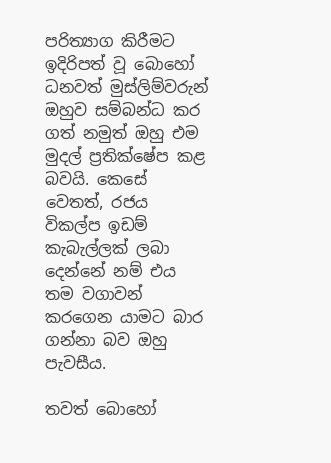පරිත්‍යාග කිරීමට ඉදිරිපත් වූ බොහෝ ධනවත් මුස්ලිම්වරුන් ඔහුව සම්බන්ධ කර ගත් නමුත් ඔහු එම මුදල් ප්‍රතික්ෂේප කළ බවයි. කෙසේ වෙතත්, රජය විකල්ප ඉඩම් කැබැල්ලක් ලබා දෙන්නේ නම් එය තම වගාවන් කරගෙන යාමට බාර ගන්නා බව ඔහු පැවසීය.

තවත් බොහෝ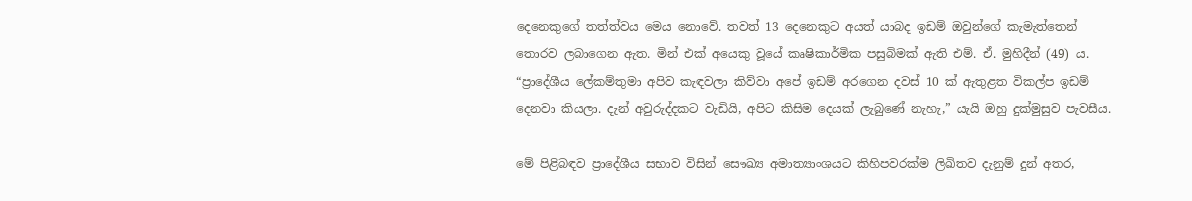දෙනෙකුගේ තත්ත්වය මෙය නොවේ. තවත් 13 දෙනෙකුට අයත් යාබද ඉඩම් ඔවුන්ගේ කැමැත්තෙන් තොරව ලබාගෙන ඇත. මින් එක් අයෙකු වූයේ කෘෂිකාර්මික පසුබිමක් ඇති එම්. ඒ. මුහිදීන් (49) ය. “ප්‍රාදේශීය ලේකම්තුමා අපිව කැඳවලා කිව්වා අපේ ඉඩම් අරගෙන දවස් 10 ක් ඇතුළත විකල්ප ඉඩම් දෙනවා කියලා. දැන් අවුරුද්දකට වැඩියි, අපිට කිසිම දෙයක් ලැබුණේ නැහැ,” යැයි ඔහු දුක්මුසුව පැවසීය.

මේ පිළිබඳව ප්‍රාදේශීය සභාව විසින් සෞඛ්‍ය අමාත්‍යාංශයට කිහිපවරක්ම ලිඛිතව දැනුම් දුන් අතර,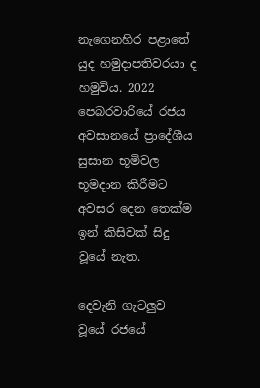නැගෙනහිර පළාතේ යුද හමුදාපතිවරයා ද හමුවිය. 2022 පෙබරවාරියේ රජය අවසානයේ ප්‍රාදේශීය සුසාන භූමිවල භූමදාන කිරීමට අවසර දෙන තෙක්ම ඉන් කිසිවක් සිදු වූයේ නැත.

දෙවැනි ගැටලුව වූයේ රජයේ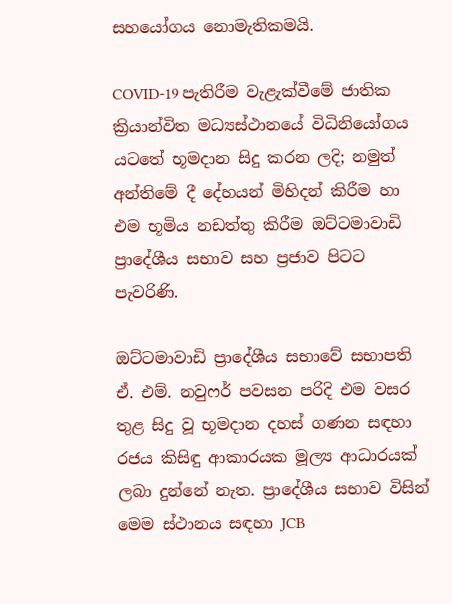සහයෝගය නොමැතිකමයි.

COVID-19 පැතිරීම වැළැක්වීමේ ජාතික ක්‍රියාන්විත මධ්‍යස්ථානයේ විධිනියෝගය යටතේ භූමදාන සිදු කරන ලදි; නමුත් අන්තිමේ දී දේහයන් මිහිදන් කිරීම හා එම භූමිය නඩත්තු කිරීම ඔට්ටමාවාඩි ප්‍රාදේශීය සභාව සහ ප්‍රජාව පිටට පැවරිණි.

ඔට්ටමාවාඩි ප්‍රාදේශීය සභාවේ සභාපති ඒ. එම්. නවුෆර් පවසන පරිදි එම වසර තුළ සිදු වූ භූමදාන දහස් ගණන සඳහා රජය කිසිඳු ආකාරයක මූල්‍ය ආධාරයක් ලබා දුන්නේ නැත. ප්‍රාදේශීය සභාව විසින් මෙම ස්ථානය සඳහා JCB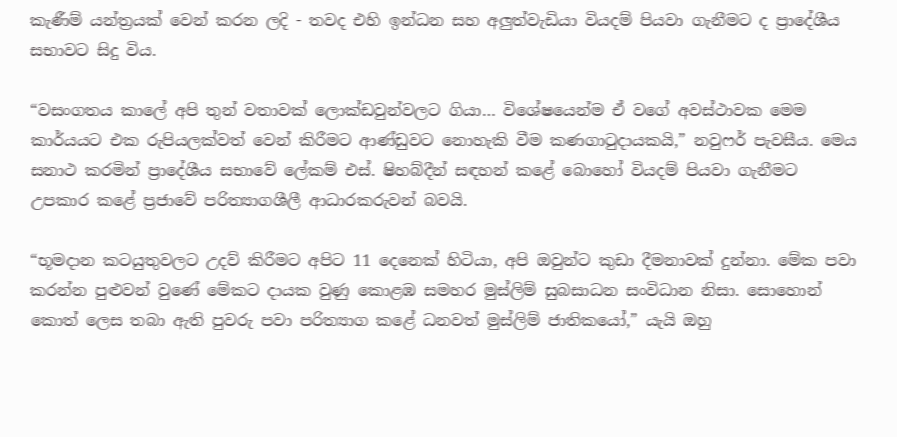කැණීම් යන්ත්‍රයක් වෙන් කරන ලදි - තවද එහි ඉන්ධන සහ අලුත්වැඩියා වියදම් පියවා ගැනීමට ද ප්‍රාදේශීය සභාවට සිදු විය.

“වසංගතය කාලේ අපි තුන් වතාවක් ලොක්ඩවුන්වලට ගියා… විශේෂයෙන්ම ඒ වගේ අවස්ථාවක මෙම කාර්යයට එක රුපියලක්වත් වෙන් කිරීමට ආණ්ඩුවට නොහැකි වීම කණගාටුදායකයි,” නවුෆර් පැවසීය. මෙය සනාථ කරමින් ප්‍රාදේශීය සභාවේ ලේකම් එස්. ෂිහබ්දීන් සඳහන් කළේ බොහෝ වියදම් පියවා ගැනීමට උපකාර කළේ ප්‍රජාවේ පරිත්‍යාගශීලී ආධාරකරුවන් බවයි.

“භූමදාන කටයුතුවලට උදව් කිරීමට අපිට 11 දෙනෙක් හිටියා, අපි ඔවුන්ට කුඩා දීමනාවක් දුන්නා. මේක පවා කරන්න පුළුවන් වුණේ මේකට දායක වුණු කොළඹ සමහර මුස්ලිම් සුබසාධන සංවිධාන නිසා. සොහොන් කොත් ලෙස තබා ඇති පුවරු පවා පරිත්‍යාග කළේ ධනවත් මුස්ලිම් ජාතිකයෝ,” යැයි ඔහු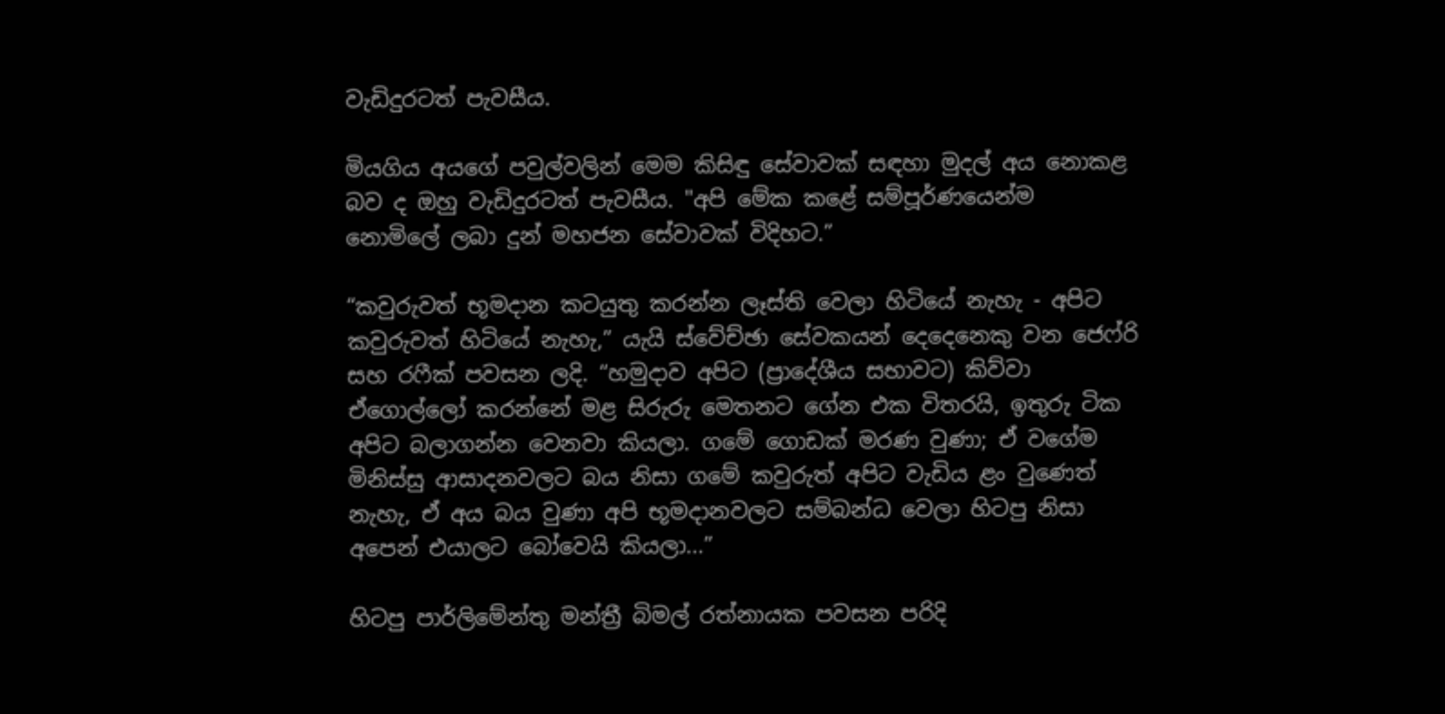වැඩිදුරටත් පැවසීය.

මියගිය අයගේ පවුල්වලින් මෙම කිසිඳු සේවාවක් සඳහා මුදල් අය නොකළ බව ද ඔහු වැඩිදුරටත් පැවසීය. "අපි මේක කළේ සම්පූර්ණයෙන්ම නොමිලේ ලබා දුන් මහජන සේවාවක් විදිහට.”

“කවුරුවත් භූමදාන කටයුතු කරන්න ලෑස්ති වෙලා හිටියේ නැහැ - අපිට කවුරුවත් හිටියේ නැහැ,” යැයි ස්වේච්ඡා සේවකයන් දෙදෙනෙකු වන ජෙෆ්රි සහ රෆීක් පවසන ලදි. “හමුදාව අපිට (ප්‍රාදේශීය සභාවට) කිව්වා ඒගොල්ලෝ කරන්නේ මළ සිරුරු මෙතනට ගේන එක විතරයි, ඉතුරු ටික අපිට බලාගන්න වෙනවා කියලා. ගමේ ගොඩක් මරණ වුණා; ඒ වගේම මිනිස්සු ආසාදනවලට බය නිසා ගමේ කවුරුත් අපිට වැඩිය ළං වුණෙත් නැහැ, ඒ අය බය වුණා අපි භූමදානවලට සම්බන්ධ වෙලා හිටපු නිසා අපෙන් එයාලට බෝවෙයි කියලා...”

හිටපු පාර්ලිමේන්තු මන්ත්‍රී බිමල් රත්නායක පවසන පරිදි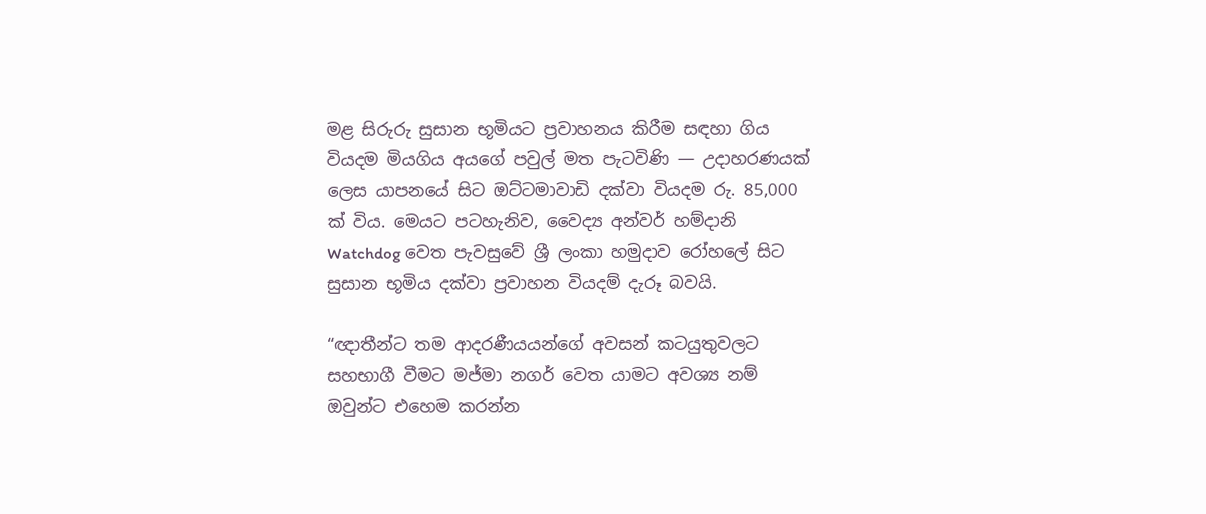මළ සිරුරු සුසාන භූමියට ප්‍රවාහනය කිරීම සඳහා ගිය වියදම මියගිය අයගේ පවුල් මත පැටවිණි — උදාහරණයක් ලෙස යාපනයේ සිට ඔට්ටමාවාඩි දක්වා වියදම රු. 85,000 ක් විය. මෙයට පටහැනිව, වෛද්‍ය අන්වර් හම්දානි Watchdog වෙත පැවසුවේ ශ්‍රී ලංකා හමුදාව රෝහලේ සිට සුසාන භූමිය දක්වා ප්‍රවාහන වියදම් දැරූ බවයි.

“ඥාතීන්ට තම ආදරණීයයන්ගේ අවසන් කටයුතුවලට සහභාගී වීමට මජ්මා නගර් වෙත යාමට අවශ්‍ය නම් ඔවුන්ට එහෙම කරන්න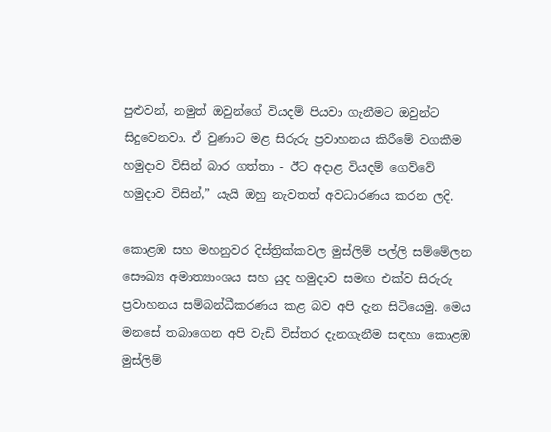පුළුවන්, නමුත් ඔවුන්ගේ වියදම් පියවා ගැනීමට ඔවුන්ට සිදුවෙනවා. ඒ වුණාට මළ සිරුරු ප්‍රවාහනය කිරීමේ වගකීම හමුදාව විසින් බාර ගත්තා - ඊට අදාළ වියදම් ගෙව්වේ හමුදාව විසින්,” යැයි ඔහු නැවතත් අවධාරණය කරන ලදි.

කොළඹ සහ මහනුවර දිස්ත්‍රික්කවල මුස්ලිම් පල්ලි සම්මේලන සෞඛ්‍ය අමාත්‍යාංශය සහ යුද හමුදාව සමඟ එක්ව සිරුරු ප්‍රවාහනය සම්බන්ධීකරණය කළ බව අපි දැන සිටියෙමු. මෙය මනසේ තබාගෙන අපි වැඩි විස්තර දැනගැනීම සඳහා කොළඹ මුස්ලිම්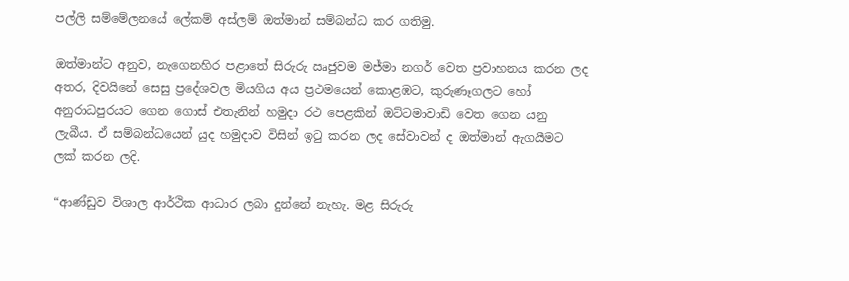පල්ලි සම්මේලනයේ ලේකම් අස්ලම් ඔත්මාන් සම්බන්ධ කර ගතිමු.

ඔත්මාන්ට අනුව, නැගෙනහිර පළාතේ සිරුරු ඍජුවම මජ්මා නගර් වෙත ප්‍රවාහනය කරන ලද අතර, දිවයිනේ සෙසු ප්‍රදේශවල මියගිය අය ප්‍රථමයෙන් කොළඹට, කුරුණෑගලට හෝ අනුරාධපුරයට ගෙන ගොස් එතැනින් හමුදා රථ පෙළකින් ඔට්ටමාවාඩි වෙත ගෙන යනු ලැබීය. ඒ සම්බන්ධයෙන් යුද හමුදාව විසින් ඉටු කරන ලද සේවාවන් ද ඔත්මාන් ඇගයීමට ලක් කරන ලදි.

“ආණ්ඩුව විශාල ආර්ථික ආධාර ලබා දුන්නේ නැහැ. මළ සිරුරු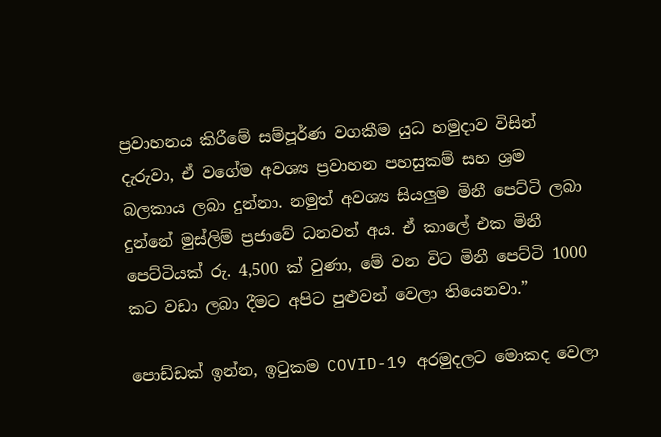ප්‍රවාහනය කිරීමේ සම්පූර්ණ වගකීම යුධ හමුදාව විසින් දැරුවා, ඒ වගේම අවශ්‍ය ප්‍රවාහන පහසුකම් සහ ශ්‍රම බලකාය ලබා දුන්නා. නමුත් අවශ්‍ය සියලුම මිනී පෙට්ටි ලබා දුන්නේ මුස්ලිම් ප්‍රජාවේ ධනවත් අය. ඒ කාලේ එක මිනී පෙට්ටියක් රු. 4,500 ක් වුණා, මේ වන විට මිනී පෙට්ටි 1000 කට වඩා ලබා දීමට අපිට පුළුවන් වෙලා තියෙනවා.”

පොඩ්ඩක් ඉන්න, ඉටුකම COVID-19 අරමුදලට මොකද වෙලා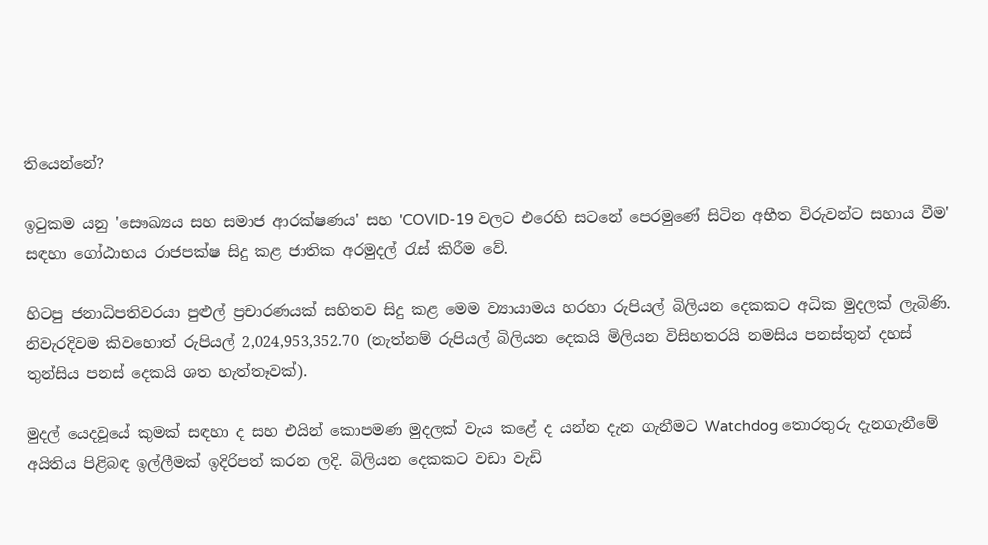තියෙන්නේ?

ඉටුකම යනු 'සෞඛ්‍යය සහ සමාජ ආරක්ෂණය' සහ 'COVID-19 වලට එරෙහි සටනේ පෙරමුණේ සිටින අභීත විරුවන්ට සහාය වීම' සඳහා ගෝඨාභය රාජපක්ෂ සිදු කළ ජාතික අරමුදල් රැස් කිරීම වේ.

හිටපු ජනාධිපතිවරයා පුළුල් ප්‍රචාරණයක් සහිතව සිදු කළ මෙම ව්‍යායාමය හරහා රුපියල් බිලියන දෙකකට අධික මුදලක් ලැබිණි. නිවැරදිවම කිවහොත් රුපියල් 2,024,953,352.70 (නැත්නම් රුපියල් බිලියන දෙකයි මිලියන විසිහතරයි නමසිය පනස්තුන් දහස් තුන්සිය පනස් දෙකයි ශත හැත්තෑවක්).

මුදල් යෙදවූයේ කුමක් සඳහා ද සහ එයින් කොපමණ මුදලක් වැය කළේ ද යන්න දැන ගැනීමට Watchdog තොරතුරු දැනගැනීමේ අයිතිය පිළිබඳ ඉල්ලීමක් ඉදිරිපත් කරන ලදි. බිලියන දෙකකට වඩා වැඩි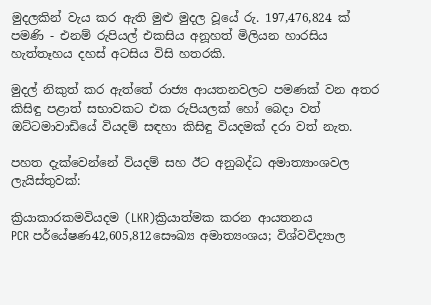මුදලකින් වැය කර ඇති මුළු මුදල වූයේ රු. 197,476,824 ක් පමණි - එනම් රුපියල් එකසිය අනූහත් මිලියන හාරසිය හැත්තෑහය දහස් අටසිය විසි හතරකි.

මුදල් නිකුත් කර ඇත්තේ රාජ්‍ය ආයතනවලට පමණක් වන අතර කිසිඳු පළාත් සභාවකට එක රුපියලක් හෝ බෙදා වත් ඔට්ටමාවාඩියේ වියදම් සඳහා කිසිඳු වියදමක් දරා වත් නැත.

පහත දැක්වෙන්නේ වියදම් සහ ඊට අනුබද්ධ අමාත්‍යාංශවල ලැයිස්තුවක්:

ක්‍රියාකාරකමවියදම (LKR)ක්‍රියාත්මක කරන ආයතනය
PCR පර්යේෂණ42,605,812සෞඛ්‍ය අමාත්‍යංශය; විශ්වවිද්‍යාල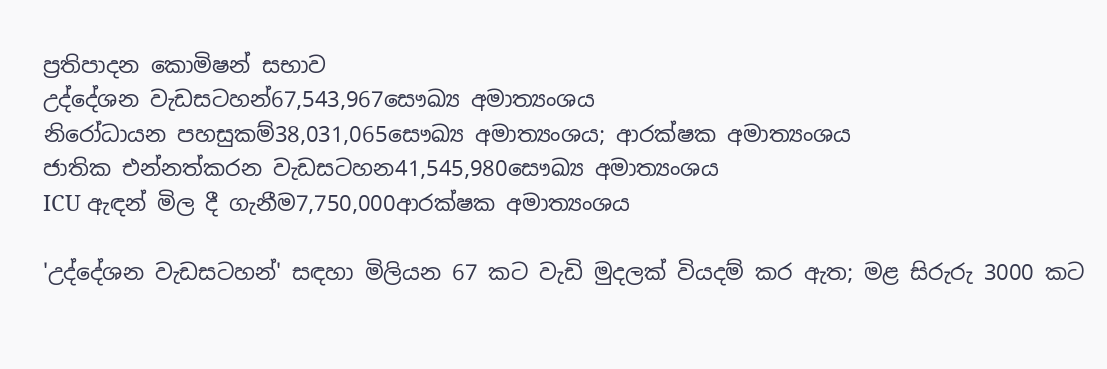ප්‍රතිපාදන කොමිෂන් සභාව
උද්දේශන වැඩසටහන්67,543,967සෞඛ්‍ය අමාත්‍යංශය
නිරෝධායන පහසුකම්38,031,065සෞඛ්‍ය අමාත්‍යංශය; ආරක්ෂක අමාත්‍යංශය
ජාතික එන්නත්කරන වැඩසටහන41,545,980සෞඛ්‍ය අමාත්‍යංශය
ICU ඇඳන් මිල දී ගැනීම7,750,000ආරක්ෂක අමාත්‍යංශය

'උද්දේශන වැඩසටහන්' සඳහා මිලියන 67 කට වැඩි මුදලක් වියදම් කර ඇත; මළ සිරුරු 3000 කට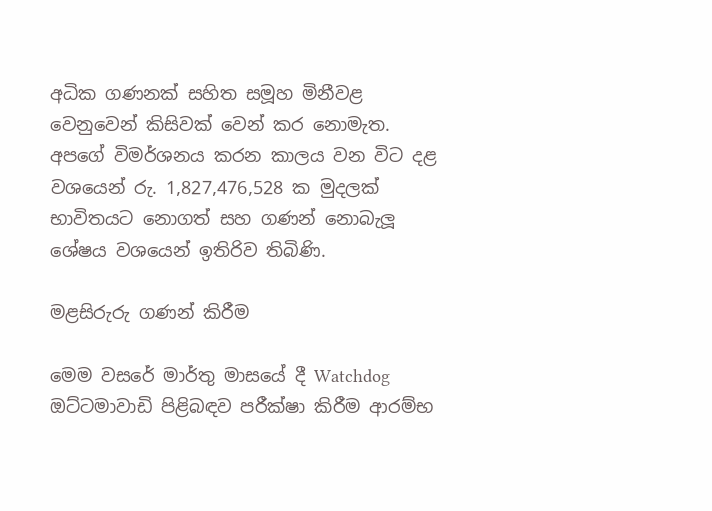අධික ගණනක් සහිත සමූහ මිනීවළ වෙනුවෙන් කිසිවක් වෙන් කර නොමැත. අපගේ විමර්ශනය කරන කාලය වන විට දළ වශයෙන් රු. 1,827,476,528 ක මුදලක් භාවිතයට නොගත් සහ ගණන් නොබැලූ ශේෂය වශයෙන් ඉතිරිව තිබිණි.

මළසිරුරු ගණන් කිරීම

මෙම වසරේ මාර්තු මාසයේ දී Watchdog ඔට්ටමාවාඩි පිළිබඳව පරීක්ෂා කිරීම ආරම්භ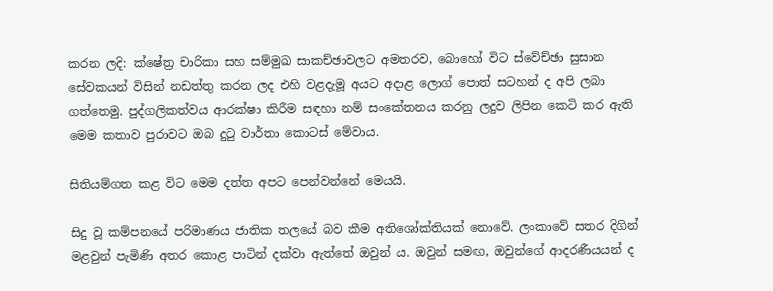කරන ලදි: ක්ෂේත්‍ර චාරිකා සහ සම්මුඛ සාකච්ඡාවලට අමතරව, බොහෝ විට ස්වේච්ඡා සුසාන සේවකයන් විසින් නඩත්තු කරන ලද එහි වළදැමූ අයට අදාළ ලොග් පොත් සටහන් ද අපි ලබා ගත්තෙමු. පුද්ගලිකත්වය ආරක්ෂා කිරීම සඳහා නම් සංකේතනය කරනු ලදුව ලිපින කෙටි කර ඇති මෙම කතාව පුරාවට ඔබ දුටු වාර්තා කොටස් මේවාය.

සිතියම්ගත කළ විට මෙම දත්ත අපට පෙන්වන්නේ මෙයයි.

සිදු වූ කම්පනයේ පරිමාණය ජාතික තලයේ බව කීම අතිශෝක්තියක් නොවේ. ලංකාවේ සතර දිගින් මළවුන් පැමිණි අතර කොළ පාටින් දක්වා ඇත්තේ ඔවුන් ය. ඔවුන් සමඟ, ඔවුන්ගේ ආදරණීයයන් ද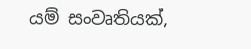යම් සංවෘතියක්,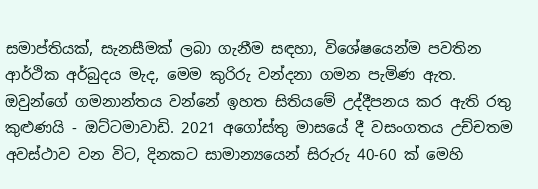සමාප්තියක්, සැනසීමක් ලබා ගැනීම සඳහා, විශේෂයෙන්ම පවතින ආර්ථික අර්බුදය මැද, මෙම කුරිරු වන්දනා ගමන පැමිණ ඇත. ඔවුන්ගේ ගමනාන්තය වන්නේ ඉහත සිතියමේ උද්දීපනය කර ඇති රතු කුළුණයි - ඔට්ටමාවාඩි. 2021 අගෝස්තු මාසයේ දී වසංගතය උච්චතම අවස්ථාව වන විට, දිනකට සාමාන්‍යයෙන් සිරුරු 40-60 ක් මෙහි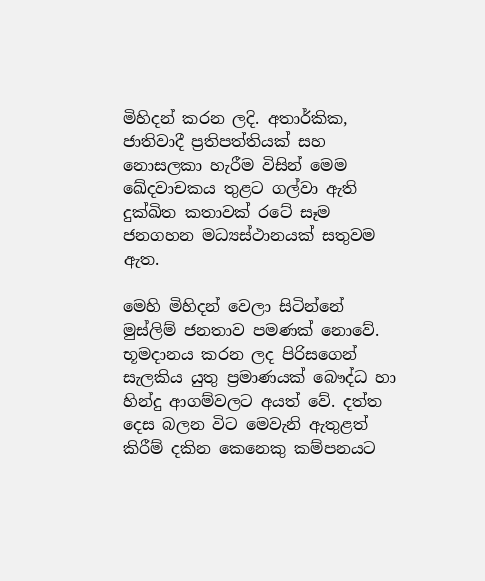මිහිදන් කරන ලදි. අතාර්කික, ජාතිවාදී ප්‍රතිපත්තියක් සහ නොසලකා හැරීම විසින් මෙම ඛේදවාචකය තුළට ගල්වා ඇති දුක්ඛිත කතාවක් රටේ සෑම ජනගහන මධ්‍යස්ථානයක් සතුවම ඇත.

මෙහි මිහිදන් වෙලා සිටින්නේ මුස්ලිම් ජනතාව පමණක් නොවේ. භූමදානය කරන ලද පිරිසගෙන් සැලකිය යුතු ප්‍රමාණයක් බෞද්ධ හා හින්දු ආගම්වලට අයත් වේ. දත්ත දෙස බලන විට මෙවැනි ඇතුළත් කිරීම් දකින කෙනෙකු කම්පනයට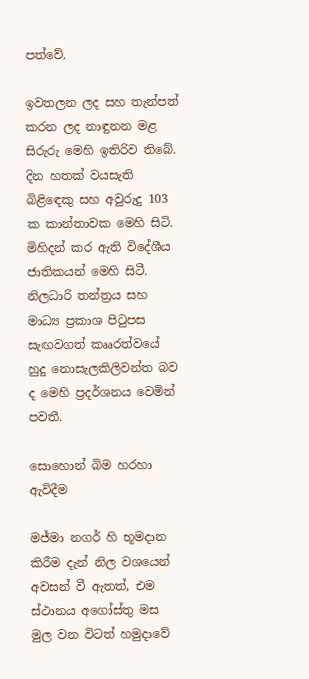පත්වේ.

ඉවතලන ලද සහ තැන්පත් කරන ලද නාඳුනන මළ සිරුරු මෙහි ඉතිරිව තිබේ. දින හතක් වයසැති බිළිඳෙකු සහ අවුරුදු 103 ක කාන්තාවක මෙහි සිටි. මිහිදන් කර ඇති විදේශීය ජාතිකයන් මෙහි සිටී. නිලධාරි තන්ත්‍රය සහ මාධ්‍ය ප්‍රකාශ පිටුපස සැඟවගත් කෲරත්වයේ හුදු නොසැලකිලිවන්ත බව ද මෙහි ප්‍රදර්ශනය වෙමින් පවතී.

සොහොන් බිම හරහා ඇවිදීම

මජ්මා නගර් හි භූමදාන කිරීම දැන් නිල වශයෙන් අවසන් වී ඇතත්, එම ස්ථානය අගෝස්තු මස මුල වන විටත් හමුදාවේ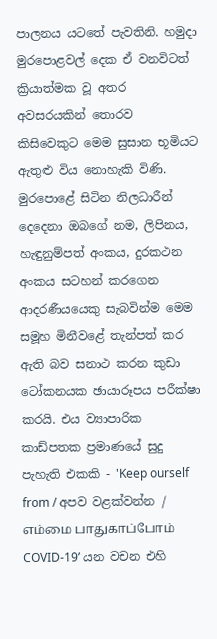පාලනය යටතේ පැවතිනි. හමුදා මුරපොළවල් දෙක ඒ වනවිටත් ක්‍රියාත්මක වූ අතර අවසරයකින් තොරව කිසිවෙකුට මෙම සුසාන භූමියට ඇතුළු විය නොහැකි විණි. මුරපොළේ සිටින නිලධාරීන් දෙදෙනා ඔබගේ නම, ලිපිනය, හැඳුනුම්පත් අංකය, දුරකථන අංකය සටහන් කරගෙන ආදරණීයයෙකු සැබවින්ම මෙම සමූහ මිනීවළේ තැන්පත් කර ඇති බව සනාථ කරන කුඩා ටෝකනයක ඡායාරූපය පරීක්ෂා කරයි. එය ව්‍යාපාරික කාඩ්පතක ප්‍රමාණයේ සුදු පැහැති එකකි - 'Keep ourself from / අපව වළක්වන්න / எம்மை பாதுகாப்போம் COVID-19’ යන වචන එහි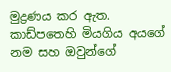මුද්‍රණය කර ඇත. කාඩ්පතෙහි මියගිය අයගේ නම සහ ඔවුන්ගේ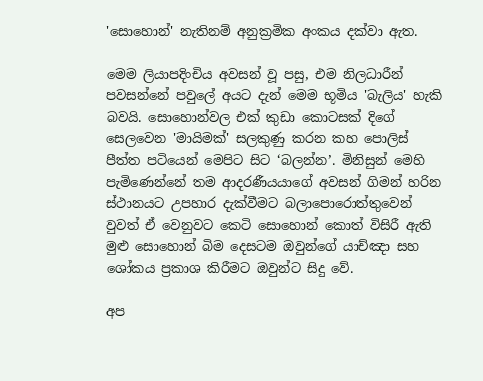'සොහොන්' නැතිනම් අනුක්‍රමික අංකය දක්වා ඇත.

මෙම ලියාපදිංචිය අවසන් වූ පසු, එම නිලධාරීන් පවසන්නේ පවුලේ අයට දැන් මෙම භූමිය 'බැලිය' හැකි බවයි. සොහොන්වල එක් කුඩා කොටසක් දිගේ සෙලවෙන 'මායිමක්' සලකුණු කරන කහ පොලිස් පීත්ත පටියෙන් මෙපිට සිට ‘බලන්න’. මිනිසුන් මෙහි පැමිණෙන්නේ තම ආදරණීයයාගේ අවසන් ගිමන් හරින ස්ථානයට උපහාර දැක්වීමට බලාපොරොත්තුවෙන් වුවත් ඒ වෙනුවට කෙටි සොහොන් කොත් විසිරී ඇති මුළු සොහොන් බිම දෙසටම ඔවුන්ගේ යාච්ඤා සහ ශෝකය ප්‍රකාශ කිරීමට ඔවුන්ට සිදු වේ.

අප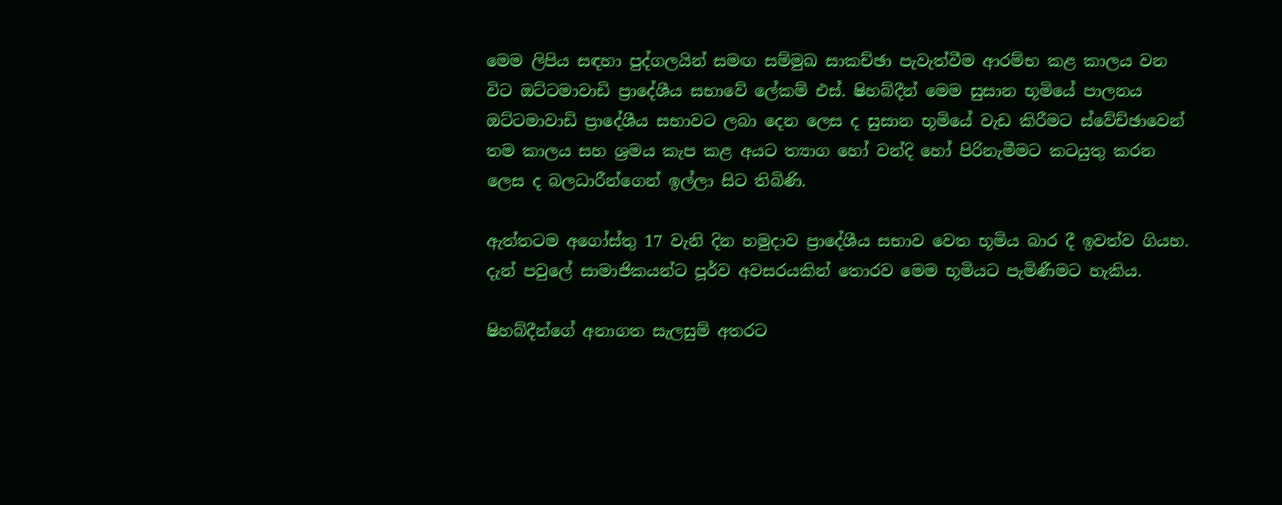මෙම ලිපිය සඳහා පුද්ගලයින් සමඟ සම්මුඛ සාකච්ඡා පැවැත්වීම ආරම්භ කළ කාලය වන විට ඔට්ටමාවාඩි ප්‍රාදේශීය සභාවේ ලේකම් එස්. ෂිහබ්දීන් මෙම සුසාන භූමියේ පාලනය ඔට්ටමාවාඩි ප්‍රාදේශීය සභාවට ලබා දෙන ලෙස ද සුසාන භූමියේ වැඩ කිරීමට ස්වේච්ඡාවෙන් තම කාලය සහ ශ්‍රමය කැප කළ අයට ත්‍යාග හෝ වන්දි හෝ පිරිනැමීමට කටයුතු කරන ලෙස ද බලධාරීන්ගෙන් ඉල්ලා සිට තිබිණි.

ඇත්තටම අගෝස්තු 17 වැනි දින හමුදාව ප්‍රාදේශීය සභාව වෙත භූමිය බාර දී ඉවත්ව ගියහ. දැන් පවුලේ සාමාජිකයන්ට පූර්ව අවසරයකින් තොරව මෙම භූමියට පැමිණීමට හැකිය.

ෂිහබ්දීන්ගේ අනාගත සැලසුම් අතරට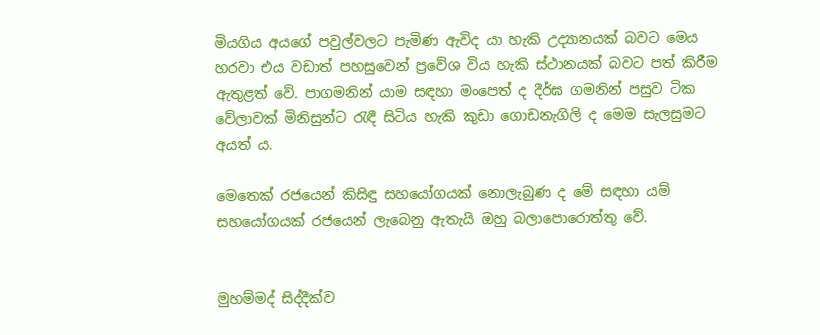මියගිය අයගේ පවුල්වලට පැමිණ ඇවිද යා හැකි උද්‍යානයක් බවට මෙය හරවා එය වඩාත් පහසුවෙන් ප්‍රවේශ විය හැකි ස්ථානයක් බවට පත් කිරීම ඇතුළත් වේ. පාගමනින් යාම සඳහා මංපෙත් ද දීර්ඝ ගමනින් පසුව ටික වේලාවක් මිනිසුන්ට රැඳී සිටිය හැකි කුඩා ගොඩනැගිලි ද මෙම සැලසුමට අයත් ය.

මෙතෙක් රජයෙන් කිසිඳු සහයෝගයක් නොලැබුණ ද මේ සඳහා යම් සහයෝගයක් රජයෙන් ලැබෙනු ඇතැයි ඔහු බලාපොරොත්තු වේ.


මුහම්මද් සිද්දීක්ව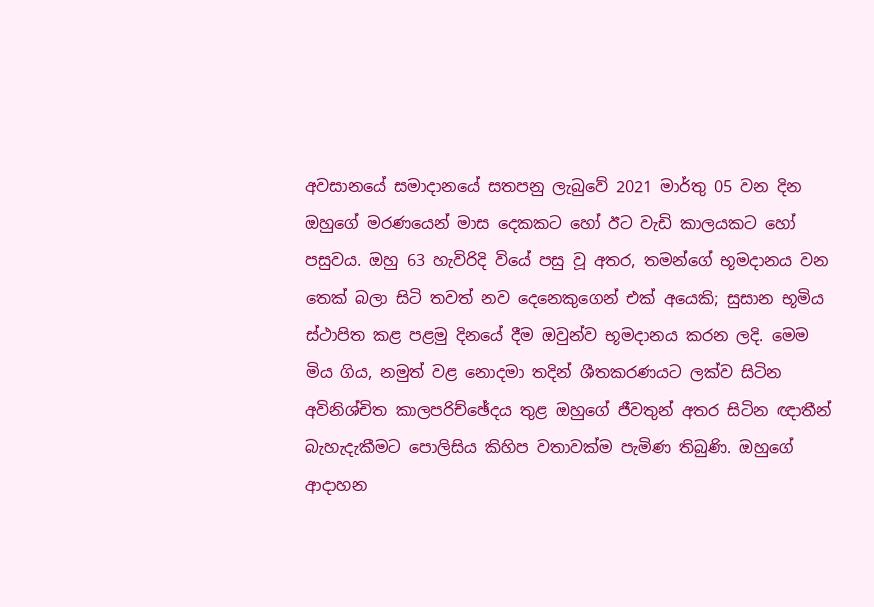අවසානයේ සමාදානයේ සතපනු ලැබුවේ 2021 මාර්තු 05 වන දින ඔහුගේ මරණයෙන් මාස දෙකකට හෝ ඊට වැඩි කාලයකට හෝ පසුවය. ඔහු 63 හැවිරිදි වියේ පසු වූ අතර, තමන්ගේ භූමදානය වන තෙක් බලා සිටි තවත් නව දෙනෙකුගෙන් එක් අයෙකි; සුසාන භූමිය ස්ථාපිත කළ පළමු දිනයේ දීම ඔවුන්ව භූමදානය කරන ලදි. මෙම මිය ගිය, නමුත් වළ නොදමා තදින් ශීතකරණයට ලක්ව සිටින අවිනිශ්චිත කාලපරිච්ඡේදය තුළ ඔහුගේ ජීවතුන් අතර සිටින ඥාතීන් බැහැදැකීමට පොලිසිය කිහිප වතාවක්ම පැමිණ තිබුණි. ඔහුගේ ආදාහන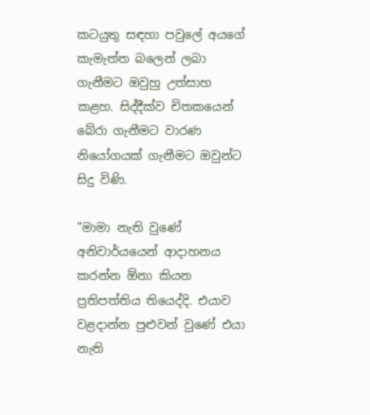කටයුතු සඳහා පවුලේ අයගේ කැමැත්ත බලෙන් ලබා ගැනීමට ඔවුහු උත්සාහ කළහ. සිද්දීක්ව චිතකයෙන් බේරා ගැනීමට වාරණ නියෝගයක් ගැනීමට ඔවුන්ට සිදු විණි.

"මාමා නැති වුණේ අනිවාර්යයෙන් ආදාහනය කරන්න ඕනා කියන ප්‍රතිපත්තිය තියෙද්දි. එයාව වළදාන්න පුළුවන් වුණේ එයා නැති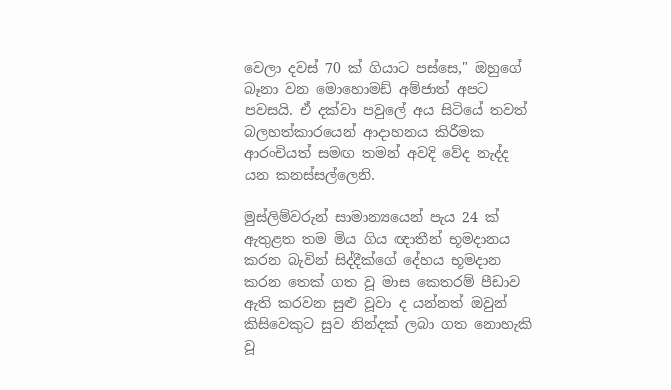වෙලා දවස් 70 ක් ගියාට පස්සෙ," ඔහුගේ බෑනා වන මොහොමඩ් අම්ජාත් අපට පවසයි. ඒ දක්වා පවුලේ අය සිටියේ තවත් බලහත්කාරයෙන් ආදාහනය කිරීමක ආරංචියත් සමඟ තමන් අවදි වේද නැද්ද යන කනස්සල්ලෙනි.

මුස්ලිම්වරුන් සාමාන්‍යයෙන් පැය 24 ක් ඇතුළත තම මිය ගිය ඥාතීන් භූමදානය කරන බැවින් සිද්දීක්ගේ දේහය භූමදාන කරන තෙක් ගත වූ මාස කෙතරම් පීඩාව ඇති කරවන සුළු වූවා ද යන්නත් ඔවුන් කිසිවෙකුට සුව නින්දක් ලබා ගත නොහැකි වූ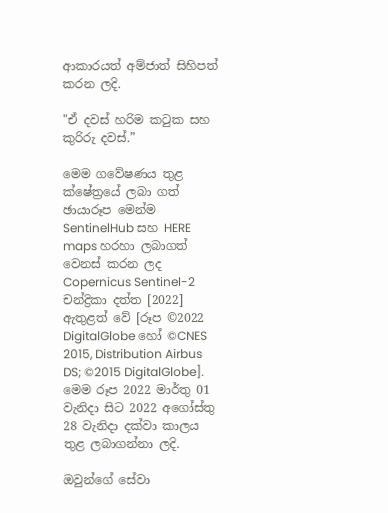ආකාරයත් අම්ජාත් සිහිපත් කරන ලදි.

"ඒ දවස් හරිම කටුක සහ කුරිරු දවස්.”

මෙම ගවේෂණය තුළ ක්ෂේත්‍රයේ ලබා ගත් ඡායාරූප මෙන්ම SentinelHub සහ HERE maps හරහා ලබාගත් වෙනස් කරන ලද Copernicus Sentinel-2 චන්ද්‍රිකා දත්ත [2022] ඇතුළත් වේ [රූප ©2022 DigitalGlobe හෝ ©CNES 2015, Distribution Airbus DS; ©2015 DigitalGlobe]. මෙම රූප 2022 මාර්තු 01 වැනිදා සිට 2022 අගෝස්තු 28 වැනිදා දක්වා කාලය තුළ ලබාගන්නා ලදි.

ඔවුන්ගේ සේවා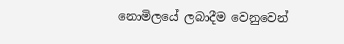නොමිලයේ ලබාදීම වෙනුවෙන්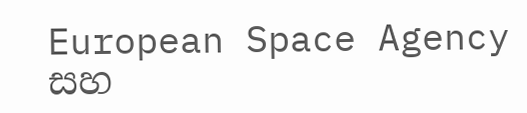European Space Agency සහ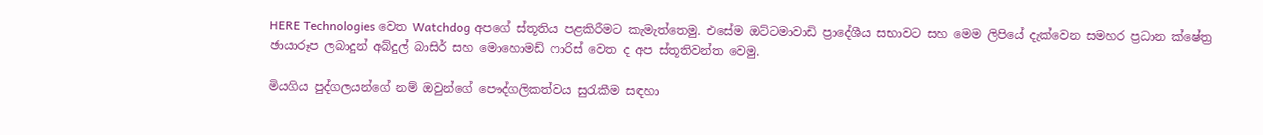HERE Technologies වෙත Watchdog අපගේ ස්තූතිය පළකිරීමට කැමැත්තෙමු. එසේම ඔට්ටමාවාඩි ප්‍රාදේශීය සභාවට සහ මෙම ලිපියේ දැක්වෙන සමහර ප්‍රධාන ක්ෂේත්‍ර ඡායාරූප ලබාදුන් අබ්දුල් බාසිර් සහ මොහොමඩ් ෆාරිස් වෙත ද අප ස්තූතිවන්ත වෙමු.

මියගිය පුද්ගලයන්ගේ නම් ඔවුන්ගේ පෞද්ගලිකත්වය සුරැකීම සඳහා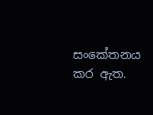සංකේතනය කර ඇත.